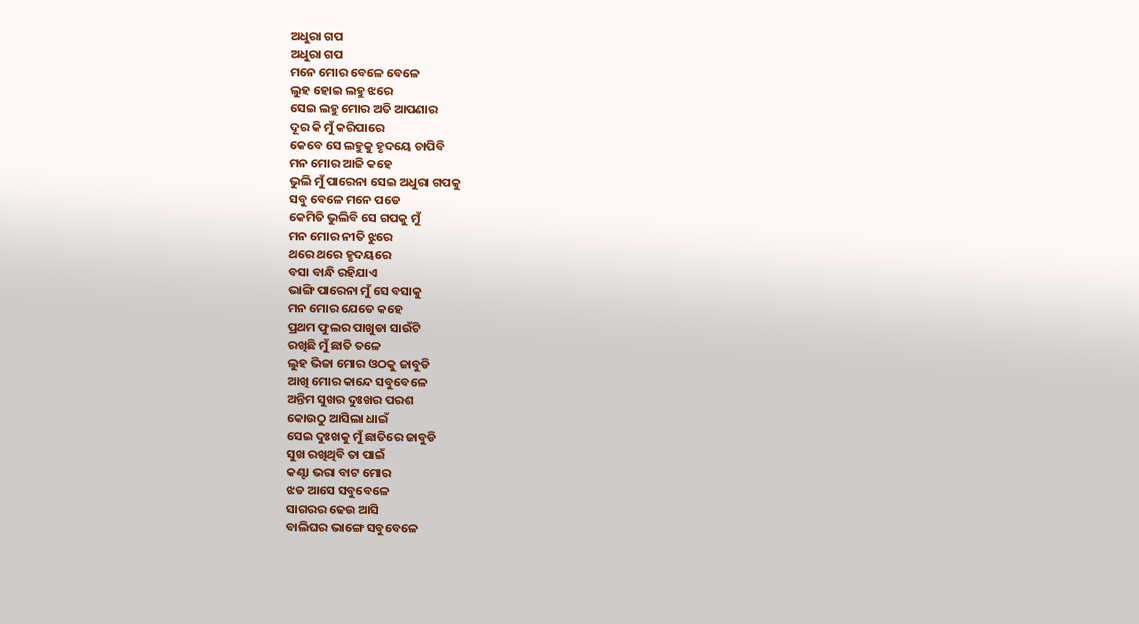ଅଧୁରା ଗପ
ଅଧୁରା ଗପ
ମନେ ମୋର ବେଳେ ବେଳେ
ଲୁହ ହୋଇ ଲହୁ ଝରେ
ସେଇ ଲହୁ ମୋର ଅତି ଆପଣାର
ଦୂର କି ମୁଁ କରିପାରେ
କେବେ ସେ ଲହୁକୁ ହୃଦୟେ ଚାପିବି
ମନ ମୋର ଆଜି କହେ
ଭୁଲି ମୁଁ ପାରେନା ସେଇ ଅଧୁରା ଗପକୁ
ସବୁ ବେଳେ ମନେ ପଡେ
କେମିତି ଭୁଲିବି ସେ ଗପକୁ ମୁଁ
ମନ ମୋର ନୀତି ଝୁରେ
ଥରେ ଥରେ ହୃଦୟରେ
ବସା ବାନ୍ଧି ରହିଯାଏ
ଭାଙ୍ଗି ପାରେନା ମୁଁ ସେ ବସାକୁ
ମନ ମୋର ଯେତେ କହେ
ପ୍ରଥମ ଫୁଲର ପାଖୁଡା ସାଉଁଟି
ରଖିଛି ମୁଁ ଛାତି ତଳେ
ଲୁହ ଭିଜା ମୋର ଓଠକୁ ଜାବୁଡି
ଆଖି ମୋର କାନ୍ଦେ ସବୁବେଳେ
ଅନ୍ତିମ ସୁଖର ଦୁଃଖର ପରଶ
କୋଉଠୁ ଆସିଲା ଧାଇଁ
ସେଇ ଦୁଃଖକୁ ମୁଁ ଛାତିରେ ଜାବୁଡି
ସୁଖ ରଖିଥିବି ତା ପାଇଁ
କଣ୍ଟା ଭରା ବାଟ ମୋର
ଝଡ ଆସେ ସବୁବେଳେ
ସାଗରର ଢେଉ ଆସି
ବାଲିଘର ଭାଙ୍ଗେ ସବୁବେଳେ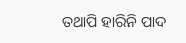ତଥାପି ହାରିନି ପାଦ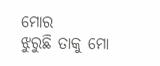ମୋର
ଝୁରୁଛି ତାକୁ ମୋ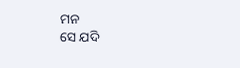ମନ
ସେ ଯଦି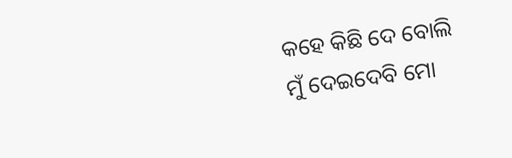କହେ କିଛି ଦେ ବୋଲି
ମୁଁ ଦେଇଦେବି ମୋ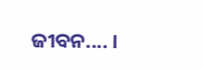ଜୀବନ.... ।